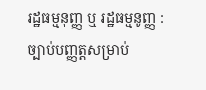រដ្ឋធម្មនុញ្ញ ឬ រដ្ឋធម្មនូញ្ញ : ច្បាប់បញ្ញត្តសម្រាប់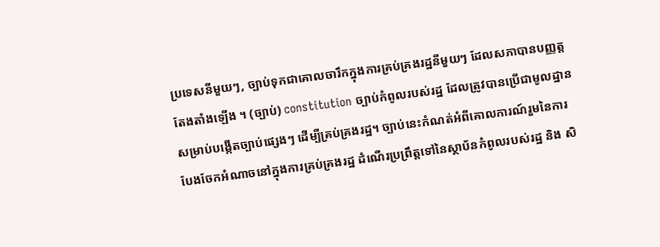ប្រទេសនីមួយៗ, ច្បាប់ទុកជាគោលចារឹកក្នុងការគ្រប់គ្រងរដ្ឋនីមួយៗ ដែលសភាបានបញ្ញត្តតែងតាំងឡើង ។ (ច្បាប់) constitution ច្បាប់កំពូលរបស់រដ្ឋ ដែលត្រូវបានប្រើជាមូលដ្ឋានសម្រាប់បង្កើតច្បាប់ផ្សេងៗ ដើម្បីគ្រប់គ្រងរដ្ឋ។ ច្បាប់នេះកំណត់អំពីគោលការណ៍រួមនៃការបែងចែកអំណាចនៅក្នុងការគ្រប់គ្រងរដ្ឋ ដំណើរប្រព្រឹត្តទៅនៃស្ថាប័នកំពូលរបស់រដ្ឋ និង សិ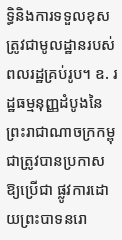ទ្ធិនិងការទទួលខុសត្រូវជាមូលដ្ឋានរបស់ពលរដ្ឋគ្រប់រូប។ ឧ. រដ្ឋធម្មនុញ្ញដំបូងនៃព្រះរាជាណាចក្រកម្ពុជាត្រូវបានប្រកាសឱ្យប្រើជា ផ្លូវការដោយព្រះបាទនរោ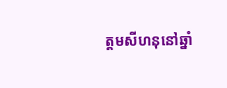ត្តមសីហនុនៅឆ្នាំ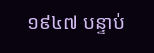១៩៤៧ បន្ទាប់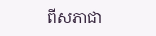ពីសភាជា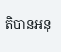តិបានអនុ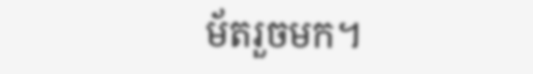ម័តរួចមក។